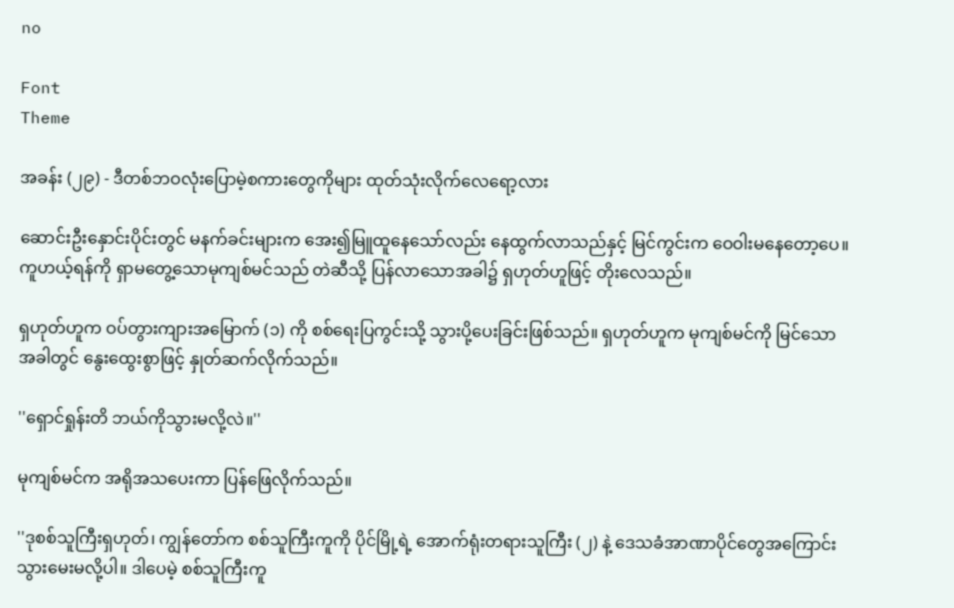no

Font
Theme

အခန်း (၂၉) - ဒီတစ်ဘဝလုံးပြောမဲ့စကားတွေကိုများ ထုတ်သုံးလိုက်လေရော့လား

ဆောင်းဦးနှောင်းပိုင်းတွင် မနက်ခင်းများက အေး၍မြူထူနေသော်လည်း နေထွက်လာသည်နှင့် မြင်ကွင်းက ဝေဝါးမနေတော့ပေ။ ကူဟယ့်ရန်ကို ရှာမတွေ့သောမုကျစ်မင်သည် တဲဆီသို့ ပြန်လာသောအခါ၌ ရှဟုတ်ဟူဖြင့် တိုးလေသည်။

ရှဟုတ်ဟူက ဝပ်တွားကျားအမြောက် (၁) ကို စစ်ရေးပြကွင်းသို့ သွားပို့ပေးခြင်းဖြစ်သည်။ ရှဟုတ်ဟူက မုကျစ်မင်ကို မြင်သောအခါတွင် နွေးထွေးစွာဖြင့် နှုတ်ဆက်လိုက်သည်။

''ရှောင်ရှုန်းတိ ဘယ်ကိုသွားမလို့လဲ။''

မုကျစ်မင်က အရိုအသပေးကာ ပြန်ဖြေလိုက်သည်။

''ဒုစစ်သူကြီးရှဟုတ်၊ ကျွန်တော်က စစ်သူကြီးကူကို ပိုင်မြို့ရဲ့ အောက်ရုံးတရားသူကြီး (၂) နဲ့ ဒေသခံအာဏာပိုင်တွေအကြောင်း သွားမေးမလို့ပါ။ ဒါပေမဲ့ စစ်သူကြီးကူ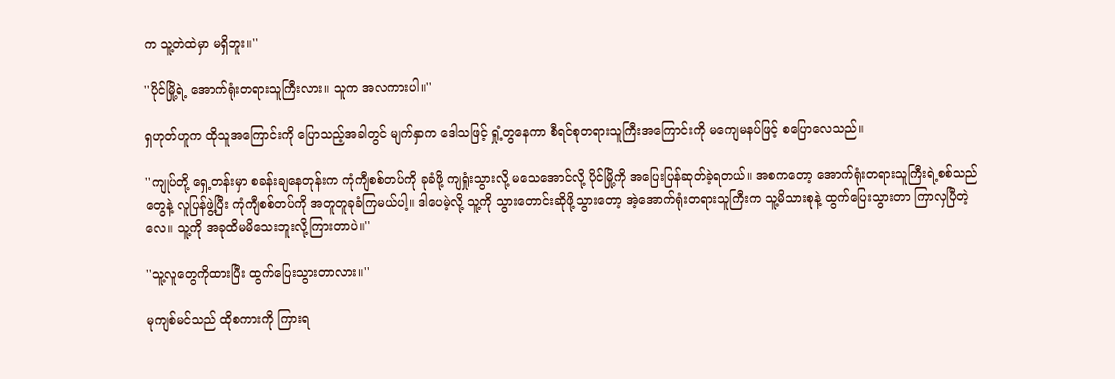က သူ့တဲထဲမှာ မရှိဘူး။''

''ပိုင်မြို့ရဲ့ အောက်ရုံးတရားသူကြီးလား။ သူက အလကားပါ။''

ရှဟုတ်ဟူက ထိုသူအကြောင်းကို ပြောသည့်အခါတွင် မျက်နှာက ဒေါသဖြင့် ရှုံ့တွနေကာ စီရင်စုတရားသူကြီးအကြောင်းကို မကျေမနပ်ဖြင့် စပြောလေသည်။

''ကျုပ်တို့ ရှေ့တန်းမှာ စခန်းချနေတုန်းက ကုံကျီစစ်တပ်ကို ခုခံဖို့ ကျရှုံးသွားလို့ မသေအောင်လို့ ပိုင်မြို့ကို အပြေးပြန်ဆုတ်ခဲ့ရတယ်။ အစကတော့ အောက်ရုံးတရားသူကြီးရဲ့စစ်သည်တွေနဲ့ လူပြန်ဖွဲ့ပြီး ကုံကျီစစ်တပ်ကို အတူတူခုခံကြမယ်ပါ့။ ဒါပေမဲ့လို့ သူ့ကို သွားတောင်းဆိုဖို့သွားတော့ အဲ့အောက်ရုံးတရားသူကြီးက သူ့မိသားစုနဲ့ ထွက်ပြေးသွားတာ ကြာလှပြီတဲ့လေ။ သူ့ကို အခုထိမမိသေးဘူးလို့ကြားတာပဲ။''

''သူ့လူတွေကိုထားပြီး ထွက်ပြေးသွားတာလား။''

မုကျစ်မင်သည် ထိုစကားကို ကြားရ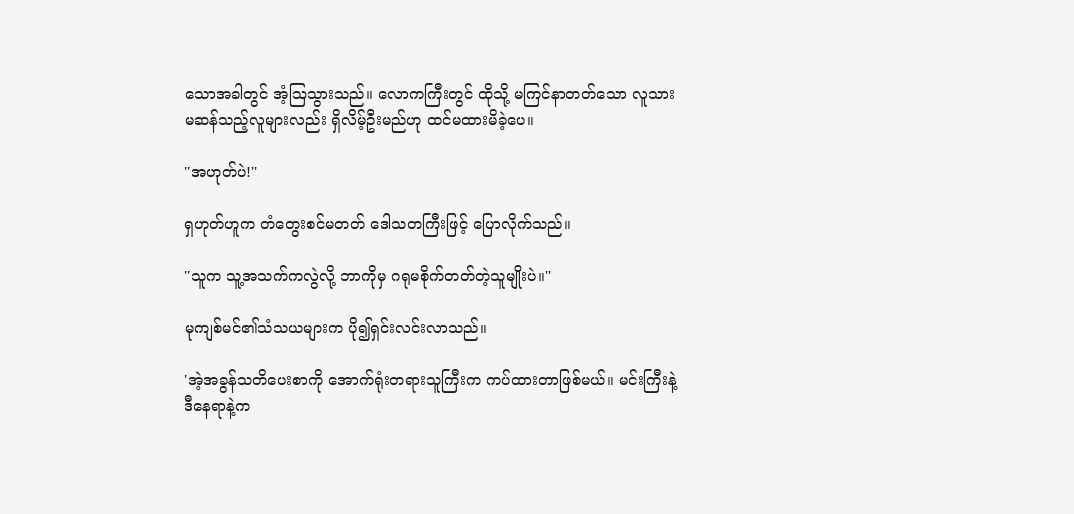သောအခါတွင် အံ့ဩသွားသည်။ လောကကြီးတွင် ထိုသို့ မကြင်နာတတ်သော လူသားမဆန်သည့်လူများလည်း ရှိလိမ့်ဦးမည်ဟု ထင်မထားမိခဲ့ပေ။

''အဟုတ်ပဲ!''

ရှဟုတ်ဟူက တံတွေးစင်မတတ် ဒေါသတကြီးဖြင့် ပြောလိုက်သည်။

''သူက သူ့အသက်ကလွဲလို့ ဘာကိုမှ ဂရုမစိုက်တတ်တဲ့သူမျိုးပဲ။''

မုကျစ်မင်၏သံသယများက ပို၍ရှင်းလင်းလာသည်။

'အဲ့အခွန်သတိပေးစာကို အောက်ရုံးတရားသူကြီးက ကပ်ထားတာဖြစ်မယ်။ မင်းကြီးနဲ့ဒီနေရာနဲ့က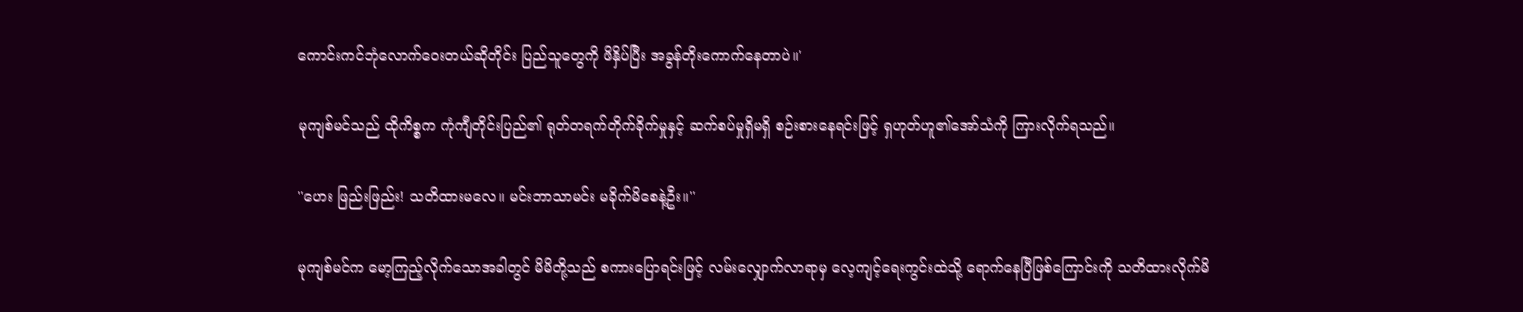ကောင်းကင်ဘုံလောက်ဝေးတယ်ဆိုတိုင်း ပြည်သူတွေကို ဖိနှိပ်ပြီး အခွန်တိုးကောက်နေတာပဲ။'

မုကျစ်မင်သည် ထိုကိစ္စက ကုံကျီတိုင်းပြည်၏ ရုတ်တရက်တိုက်ခိုက်မှုနှင့် ဆက်စပ်မှုရှိမရှိ စဉ်းစားနေရင်းဖြင့် ရှဟုတ်ဟူ၏အော်သံကို ကြားလိုက်ရသည်။

''ဟေး ဖြည်းဖြည်း! သတိထားမလေ။ မင်းဘာသာမင်း မခိုက်မိစေနဲ့ဦး။''

မုကျစ်မင်က မော့ကြည့်လိုက်သောအခါတွင် မိမိတို့သည် စကားပြောရင်းဖြင့် လမ်းလျှောက်လာရာမှ လေ့ကျင့်ရေးကွင်းထဲသို့ ရောက်နေပြီဖြစ်ကြောင်းကို သတိထားလိုက်မိ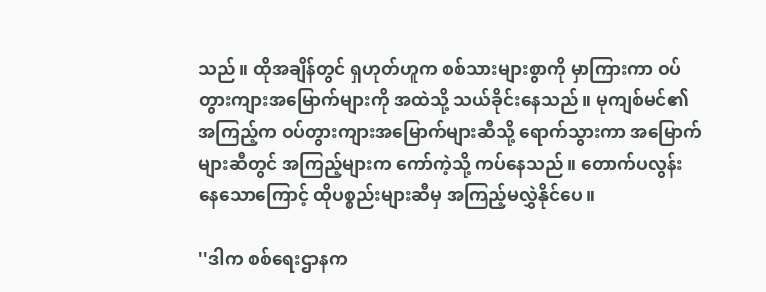သည်။ ထိုအချိန်တွင် ရှဟုတ်ဟူက စစ်သားများစွာကို မှာကြားကာ ဝပ်တွားကျားအမြောက်များကို အထဲသို့ သယ်ခိုင်းနေသည်။ မုကျစ်မင်၏အကြည့်က ဝပ်တွားကျားအမြောက်များဆီသို့ ရောက်သွားကာ အမြောက်များဆီတွင် အကြည့်များက ကော်ကဲ့သို့ ကပ်နေသည်။ တောက်ပလွန်းနေသောကြောင့် ထိုပစ္စည်းများဆီမှ အကြည့်မလွှဲနိုင်ပေ။

''ဒါက စစ်ရေးဌာနက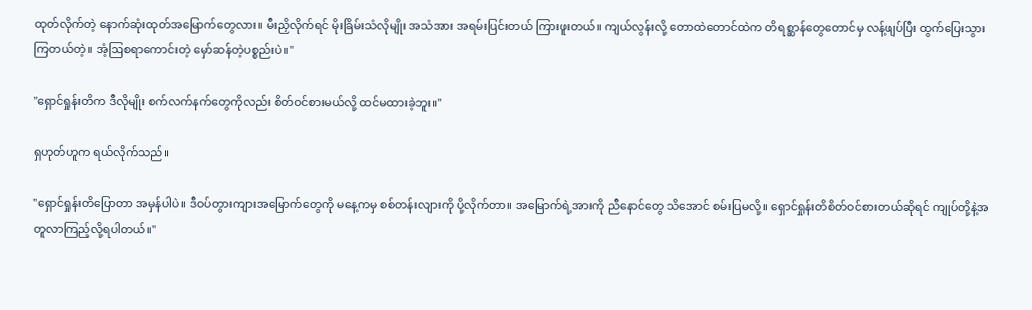ထုတ်လိုက်တဲ့ နောက်ဆုံးထုတ်အမြောက်တွေလား။ မီးညှိလိုက်ရင် မိုးခြိမ်းသံလိုမျိုး အသံအား အရမ်းပြင်းတယ် ကြားဖူးတယ်။ ကျယ်လွန်းလို့ တောထဲတောင်ထဲက တိရစ္ဆာန်တွေတောင်မှ လန့်ဖျပ်ပြီး ထွက်ပြေးသွားကြတယ်တဲ့။ အံ့ဩစရာကောင်းတဲ့ မှော်ဆန်တဲ့ပစ္စည်းပဲ။''

''ရှောင်ရှုန်းတိက ဒီလိုမျိုး စက်လက်နက်တွေကိုလည်း စိတ်ဝင်စားမယ်လို့ ထင်မထားခဲ့ဘူး။''

ရှဟုတ်ဟူက ရယ်လိုက်သည်။

''ရှောင်ရှုန်းတိပြောတာ အမှန်ပါပဲ။ ဒီဝပ်တွားကျားအမြောက်တွေကို မနေ့ကမှ စစ်တန်းလျားကို ပို့လိုက်တာ။ အမြောက်ရဲ့အားကို ညီနောင်တွေ သိအောင် စမ်းပြမလို့။ ရှောင်ရှုန်းတိစိတ်ဝင်စားတယ်ဆိုရင် ကျုပ်တို့နဲ့အတူလာကြည့်လို့ရပါတယ်။''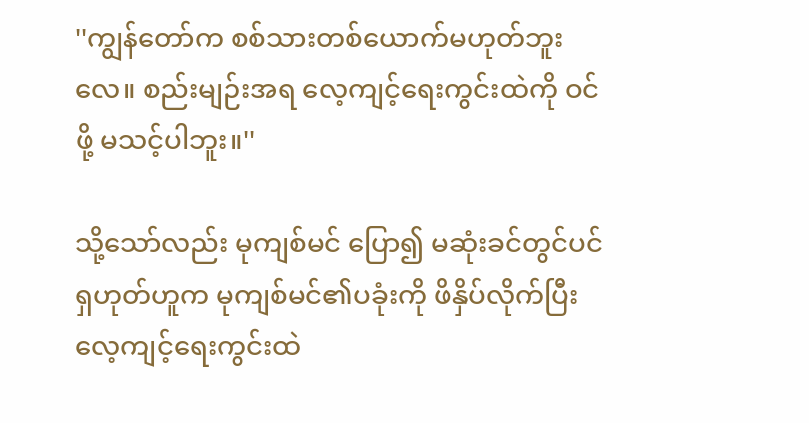''ကျွန်တော်က စစ်သားတစ်ယောက်မဟုတ်ဘူးလေ။ စည်းမျဉ်းအရ လေ့ကျင့်ရေးကွင်းထဲကို ဝင်ဖို့ မသင့်ပါဘူး။''

သို့သော်လည်း မုကျစ်မင် ပြော၍ မဆုံးခင်တွင်ပင် ရှဟုတ်ဟူက မုကျစ်မင်၏ပခုံးကို ဖိနှိပ်လိုက်ပြီး လေ့ကျင့်ရေးကွင်းထဲ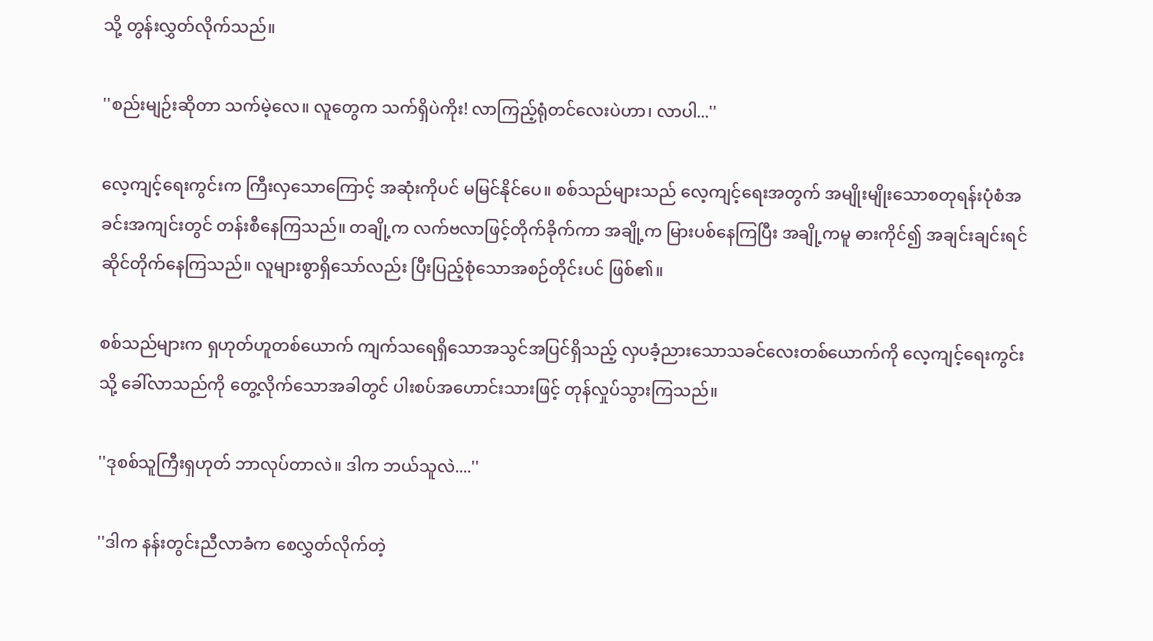သို့ တွန်းလွှတ်လိုက်သည်။

''စည်းမျဉ်းဆိုတာ သက်မဲ့လေ။ လူတွေက သက်ရှိပဲကိုး! လာကြည့်ရုံတင်လေးပဲဟာ၊ လာပါ...''

လေ့ကျင့်ရေးကွင်းက ကြီးလှသောကြောင့် အဆုံးကိုပင် မမြင်နိုင်ပေ။ စစ်သည်များသည် လေ့ကျင့်ရေးအတွက် အမျိုးမျိုးသောစတုရန်းပုံစံအခင်းအကျင်းတွင် တန်းစီနေကြသည်။ တချို့က လက်ဗလာဖြင့်တိုက်ခိုက်ကာ အချို့က မြားပစ်နေကြပြီး အချို့ကမူ ဓားကိုင်၍ အချင်းချင်းရင်ဆိုင်တိုက်နေကြသည်။ လူများစွာရှိသော်လည်း ပြီးပြည့်စုံသောအစဉ်တိုင်းပင် ဖြစ်၏။

စစ်သည်များက ရှဟုတ်ဟူတစ်ယောက် ကျက်သရေရှိသောအသွင်အပြင်ရှိသည့် လှပခံ့ညားသောသခင်လေးတစ်ယောက်ကို လေ့ကျင့်ရေးကွင်းသို့ ခေါ်လာသည်ကို တွေ့လိုက်သောအခါတွင် ပါးစပ်အဟောင်းသားဖြင့် တုန်လှုပ်သွားကြသည်။

''ဒုစစ်သူကြီးရှဟုတ် ဘာလုပ်တာလဲ။ ဒါက ဘယ်သူလဲ....''

''ဒါက နန်းတွင်းညီလာခံက စေလွှတ်လိုက်တဲ့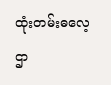ထုံးတမ်းဓလေ့ဌာ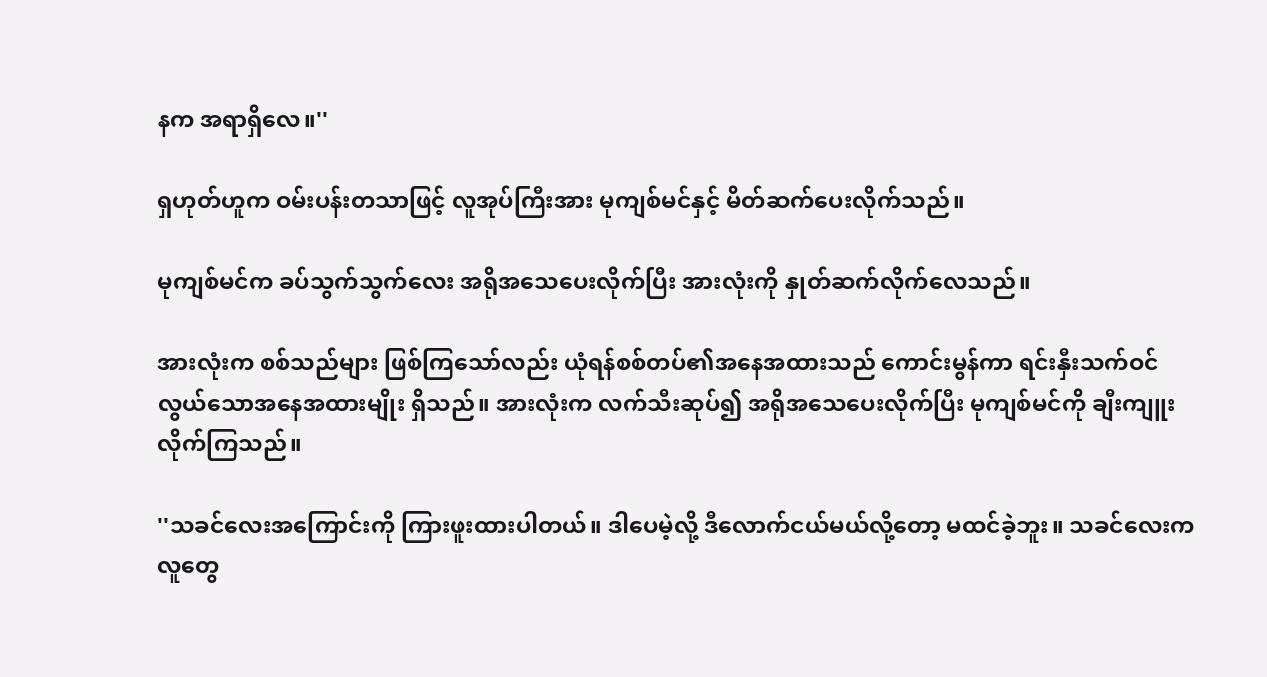နက အရာရှိလေ။''

ရှဟုတ်ဟူက ဝမ်းပန်းတသာဖြင့် လူအုပ်ကြီးအား မုကျစ်မင်နှင့် မိတ်ဆက်ပေးလိုက်သည်။

မုကျစ်မင်က ခပ်သွက်သွက်လေး အရိုအသေပေးလိုက်ပြီး အားလုံးကို နှုတ်ဆက်လိုက်လေသည်။

အားလုံးက စစ်သည်များ ဖြစ်ကြသော်လည်း ယုံရန်စစ်တပ်၏အနေအထားသည် ကောင်းမွန်ကာ ရင်းနှီးသက်ဝင်လွယ်သောအနေအထားမျိုး ရှိသည်။ အားလုံးက လက်သီးဆုပ်၍ အရိုအသေပေးလိုက်ပြီး မုကျစ်မင်ကို ချီးကျူးလိုက်ကြသည်။

''သခင်လေးအကြောင်းကို ကြားဖူးထားပါတယ်။ ဒါပေမဲ့လို့ ဒီလောက်ငယ်မယ်လို့တော့ မထင်ခဲ့ဘူး။ သခင်လေးက လူတွေ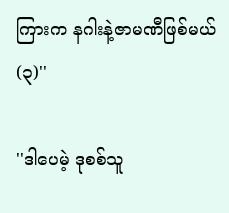ကြားက နဂါးနဲ့ဇာမဏီဖြစ်မယ် (၃)''

''ဒါပေမဲ့ ဒုစစ်သူ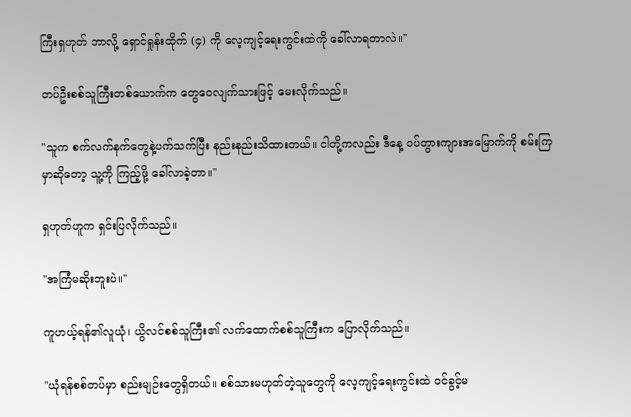ကြီးရှဟုတ် ဘာလို့ ရှောင်ရှုန်းထိုက် (၄) ကို လေ့ကျင့်ရေးကွင်းထဲကို ခေါ်လာရတာလဲ။''

တပ်ဦးစစ်သူကြီးတစ်ယောက်က တွေဝေလျက်သားဖြင့် မေးလိုက်သည်။

''သူက စက်လက်နက်တွေနဲ့ပက်သက်ပြီး နည်းနည်းသိထားတယ်။ ငါတို့ကလည်း ဒီနေ့ ဝပ်တွားကျားအမြောက်ကို စမ်းကြမှာဆိုတော့ သူ့ကို ကြည့်ဖို့ ခေါ်လာခဲ့တာ။''

ရှဟုတ်ဟူက ရှင်းပြလိုက်သည်။

''အကြံမဆိုးဘူးပဲ။''

ကူဟယ့်ရန်၏လူယုံ၊ ယွိလင်စစ်သူကြီး၏ လက်ထောက်စစ်သူကြီးက ပြောလိုက်သည်။

''ယုံရန်စစ်တပ်မှာ စည်းမျဉ်းတွေရှိတယ်။ စစ်သားမဟုတ်တဲ့သူတွေကို လေ့ကျင့်ရေးကွင်းထဲ ဝင်ခွင့်မ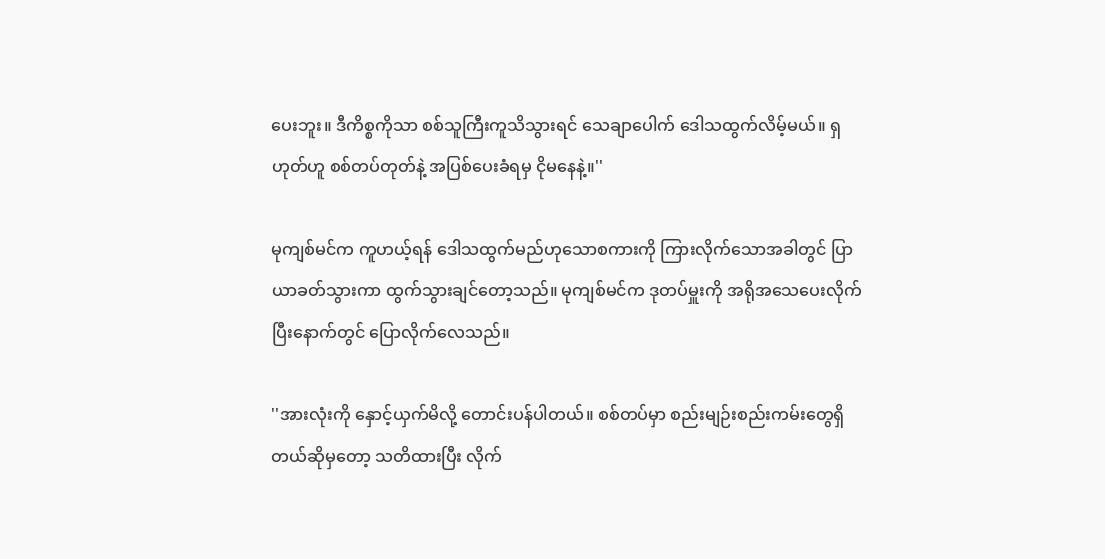ပေးဘူး။ ဒီကိစ္စကိုသာ စစ်သူကြီးကူသိသွားရင် သေချာပေါက် ဒေါသထွက်လိမ့်မယ်။ ရှဟုတ်ဟူ စစ်တပ်တုတ်နဲ့ အပြစ်ပေးခံရမှ ငိုမနေနဲ့။''

မုကျစ်မင်က ကူဟယ့်ရန် ဒေါသထွက်မည်ဟုသောစကားကို ကြားလိုက်သောအခါတွင် ပြာယာခတ်သွားကာ ထွက်သွားချင်တော့သည်။ မုကျစ်မင်က ဒုတပ်မှူးကို အရိုအသေပေးလိုက်ပြီးနောက်တွင် ပြောလိုက်လေသည်။

''အားလုံးကို နှောင့်ယှက်မိလို့ တောင်းပန်ပါတယ်။ စစ်တပ်မှာ စည်းမျဉ်းစည်းကမ်းတွေရှိတယ်ဆိုမှတော့ သတိထားပြီး လိုက်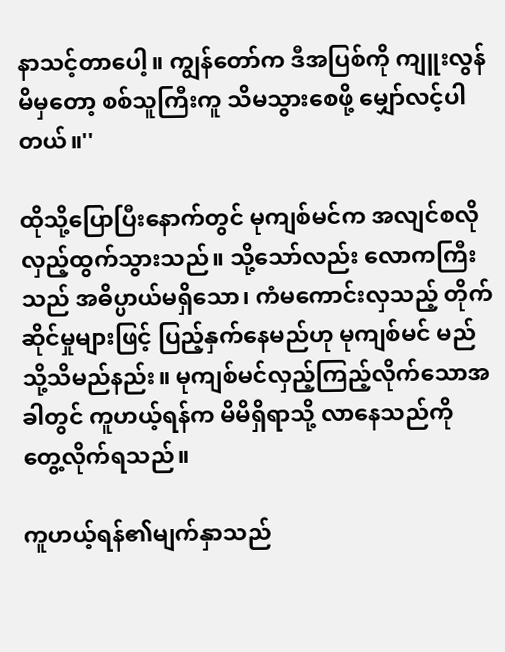နာသင့်တာပေါ့။ ကျွန်တော်က ဒီအပြစ်ကို ကျူးလွန်မိမှတော့ စစ်သူကြီးကူ သိမသွားစေဖို့ မျှော်လင့်ပါတယ်။''

ထိုသို့ပြောပြီးနောက်တွင် မုကျစ်မင်က အလျင်စလို လှည့်ထွက်သွားသည်။ သို့သော်လည်း လောကကြီးသည် အဓိပ္ပာယ်မရှိသော၊ ကံမကောင်းလှသည့် တိုက်ဆိုင်မှုများဖြင့် ပြည့်နှက်နေမည်ဟု မုကျစ်မင် မည်သို့သိမည်နည်း။ မုကျစ်မင်လှည့်ကြည့်လိုက်သောအခါတွင် ကူဟယ့်ရန်က မိမိရှိရာသို့ လာနေသည်ကို တွေ့လိုက်ရသည်။

ကူဟယ့်ရန်၏မျက်နှာသည်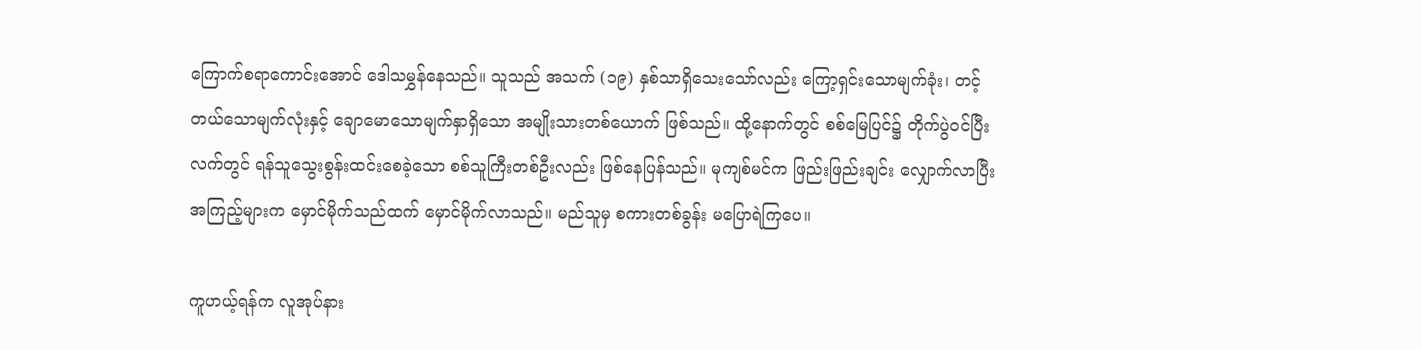ကြောက်စရာကောင်းအောင် ဒေါသမွှန်နေသည်။ သူသည် အသက် (၁၉) နှစ်သာရှိသေးသော်လည်း ကြော့ရှင်းသောမျက်ခုံး၊ တင့်တယ်သောမျက်လုံးနှင့် ချောမောသောမျက်နှာရှိသော အမျိုးသားတစ်ယောက် ဖြစ်သည်။ ထို့နောက်တွင် စစ်မြေပြင်၌ တိုက်ပွဲဝင်ပြီး လက်တွင် ရန်သူသွေးစွန်းထင်းစေခဲ့သော စစ်သူကြီးတစ်ဦးလည်း ဖြစ်နေပြန်သည်။ မုကျစ်မင်က ဖြည်းဖြည်းချင်း လျှောက်လာပြီး အကြည့်များက မှောင်မိုက်သည်ထက် မှောင်မိုက်လာသည်။ မည်သူမှ စကားတစ်ခွန်း မပြောရဲကြပေ။

ကူဟယ့်ရန်က လူအုပ်နား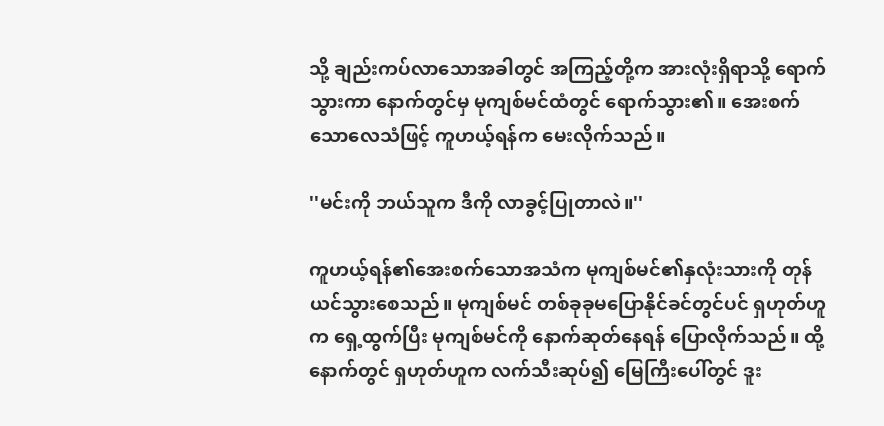သို့ ချည်းကပ်လာသောအခါတွင် အကြည့်တို့က အားလုံးရှိရာသို့ ရောက်သွားကာ နောက်တွင်မှ မုကျစ်မင်ထံတွင် ရောက်သွား၏။ အေးစက်သောလေသံဖြင့် ကူဟယ့်ရန်က မေးလိုက်သည်။

''မင်းကို ဘယ်သူက ဒီကို လာခွင့်ပြုတာလဲ။''

ကူဟယ့်ရန်၏အေးစက်သောအသံက မုကျစ်မင်၏နှလုံးသားကို တုန်ယင်သွားစေသည်။ မုကျစ်မင် တစ်ခုခုမပြောနိုင်ခင်တွင်ပင် ရှဟုတ်ဟူက ရှေ့ထွက်ပြီး မုကျစ်မင်ကို နောက်ဆုတ်နေရန် ပြောလိုက်သည်။ ထို့နောက်တွင် ရှဟုတ်ဟူက လက်သီးဆုပ်၍ မြေကြီးပေါ်တွင် ဒူး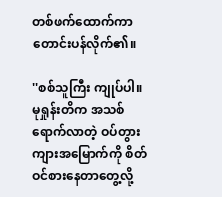တစ်ဖက်ထောက်ကာ တောင်းပန်လိုက်၏။

''စစ်သူကြီး ကျုပ်ပါ။ မုရှုန်းတိက အသစ်ရောက်လာတဲ့ ဝပ်တွားကျားအမြောက်ကို စိတ်ဝင်စားနေတာတွေ့လို့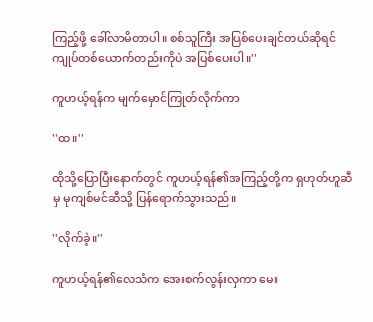ကြည့်ဖို့ ခေါ်လာမိတာပါ။ စစ်သူကြီး အပြစ်ပေးချင်တယ်ဆိုရင် ကျုပ်တစ်ယောက်တည်းကိုပဲ အပြစ်ပေးပါ။''

ကူဟယ့်ရန်က မျက်မှောင်ကြုတ်လိုက်ကာ

''ထ။''

ထိုသို့ပြောပြီးနောက်တွင် ကူဟယ့်ရန်၏အကြည့်တို့က ရှဟုတ်ဟူဆီမှ မုကျစ်မင်ဆီသို့ ပြန်ရောက်သွားသည်။

''လိုက်ခဲ့။''

ကူဟယ့်ရန်၏လေသံက အေးစက်လွန်းလှကာ မေး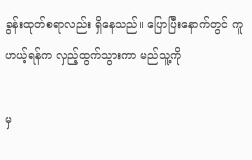ခွန်းထုတ်စရာလည်း ရှိနေသည်။ ပြောပြီးနောက်တွင် ကူဟယ့်ရန်က လှည့်ထွက်သွားကာ မည်သူ့ကို

မှ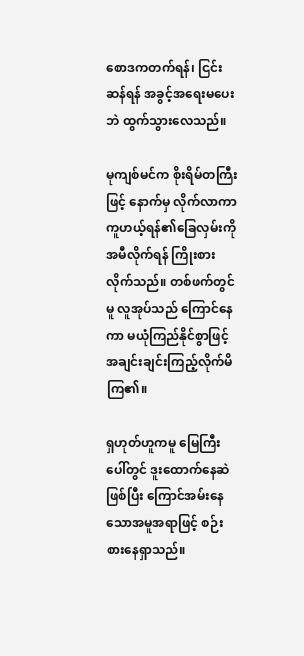စောဒကတက်ရန်၊ ငြင်းဆန်ရန် အခွင့်အရေးမပေးဘဲ ထွက်သွားလေသည်။

မုကျစ်မင်က စိုးရိမ်တကြီးဖြင့် နောက်မှ လိုက်လာကာ ကူဟယ့်ရန်၏ခြေလှမ်းကို အမီလိုက်ရန် ကြိုးစားလိုက်သည်။ တစ်ဖက်တွင်မူ လူအုပ်သည် ကြောင်နေကာ မယုံကြည်နိုင်စွာဖြင့် အချင်းချင်းကြည့်လိုက်မိကြ၏။

ရှဟုတ်ဟူကမူ မြေကြီးပေါ်တွင် ဒူးထောက်နေဆဲဖြစ်ပြီး ကြောင်အမ်းနေသောအမူအရာဖြင့် စဉ်းစားနေရှာသည်။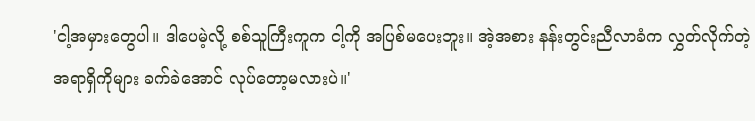'ငါ့အမှားတွေပါ။ ဒါပေမဲ့လို့ စစ်သူကြီးကူက ငါ့ကို အပြစ်မပေးဘူး။ အဲ့အစား နန်းတွင်းညီလာခံက လွှတ်လိုက်တဲ့ အရာရှိကိုများ ခက်ခဲအောင် လုပ်တော့မလားပဲ။'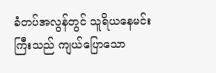ခံတပ်အလွန်တွင် သူရိယနေမင်းကြီးသည် ကျယ်ပြောသော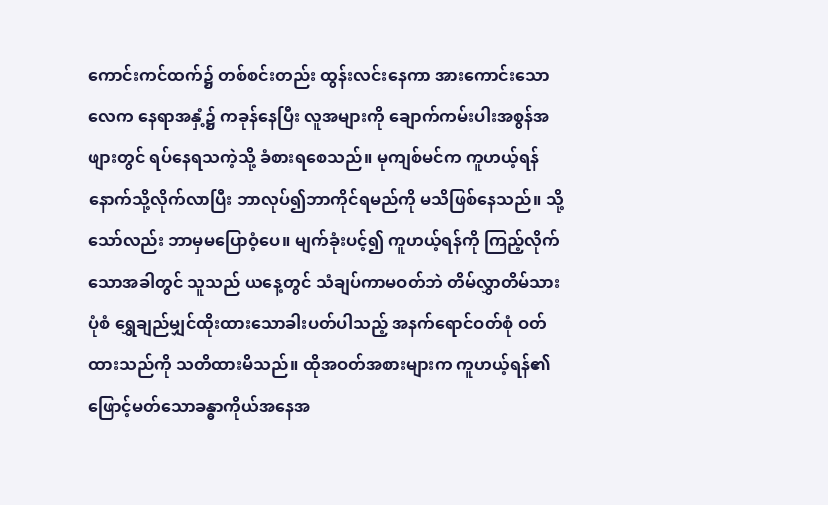ကောင်းကင်ထက်၌ တစ်စင်းတည်း ထွန်းလင်းနေကာ အားကောင်းသောလေက နေရာအနှံ့၌ ကခုန်နေပြီး လူအများကို ချောက်ကမ်းပါးအစွန်အဖျားတွင် ရပ်နေရသကဲ့သို့ ခံစားရစေသည်။ မုကျစ်မင်က ကူဟယ့်ရန်နောက်သို့လိုက်လာပြီး ဘာလုပ်၍ဘာကိုင်ရမည်ကို မသိဖြစ်နေသည်။ သို့သော်လည်း ဘာမှမပြောဝံ့ပေ။ မျက်ခုံးပင့်၍ ကူဟယ့်ရန်ကို ကြည့်လိုက်သောအခါတွင် သူသည် ယနေ့တွင် သံချပ်ကာမဝတ်ဘဲ တိမ်လွှာတိမ်သားပုံစံ ရွှေချည်မျှင်ထိုးထားသောခါးပတ်ပါသည့် အနက်ရောင်ဝတ်စုံ ဝတ်ထားသည်ကို သတိထားမိသည်။ ထိုအဝတ်အစားများက ကူဟယ့်ရန်၏ ဖြောင့်မတ်သောခန္ဓာကိုယ်အနေအ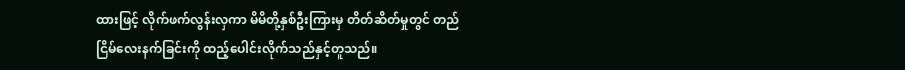ထားဖြင့် လိုက်ဖက်လွန်းလှကာ မိမိတို့နှစ်ဦးကြားမှ တိတ်ဆိတ်မှုတွင် တည်ငြိမ်လေးနက်ခြင်းကို ထည့်ပေါင်းလိုက်သည်နှင့်တူသည်။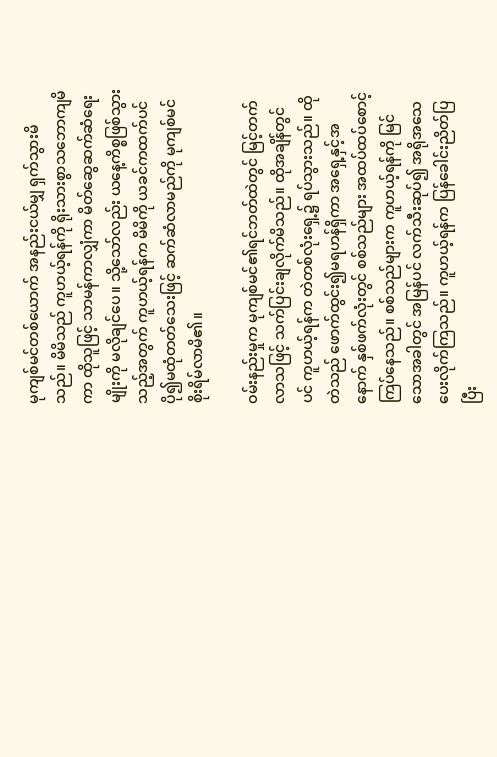မုကျစ်မင်တစ်ယောက် အနည်းငယ်မျှ ရှက်သွားမိသည်။ မိမိသည် ကူဟယ့်ရန်ကို ရိုးသားစွာသဘောကျမိကာ ထိုသူဖြင့် သာမန်ကာလျှံကာ မိတ်ဆွေဆက်ဆံရေးမျိုးကို မလိုချင်ပေ။ သို့သော်လည်း ယနေ့ကိစ္စဖြစ်သွားသည့်အတွက် ကူဟယ့်ရန်က မိမိကို ယခင်ကထက်ပင် ပို၍မထုံတတ်သေးဖြင့် ဆက်ဆံလာမည်ကို မုကျစ်မင် စိုးရိမ်လာမိ၏။

ဝမ်းနည်းမှုက မုကျစ်မင်၏ရင်ဘတ်ထဲတွင် မြင့်တက်လာသဖြင့် သက်ပြင်းချလိုက်မိသည်။ ထိုအချိန်တွင်ပင် ကူဟယ့်ရန်က တဲတစ်လုံးရှေ့၌ ရပ်သွားသည်။ ထိုတဲသည် ဖောက်ထွင်း၍မရဟန်ရှိကာ အရှေ့နှင့်အနောက် နှစ်ဖက်လုံးတွင် စစ်သည်များ အထပ်ထပ်စောင့်ကြပ်နေသည်။ စစ်သည်များက ကူဟယ့်ရန်ကို မြင်သောအခါတွင် အမြန်ပင် လက်သီးဆုပ်၍ အရိုအသေပေးလိုက်ကြသည်။ ကူဟယ့်ရန်က ပြန်ခေါင်းညိတ်ပြပြီး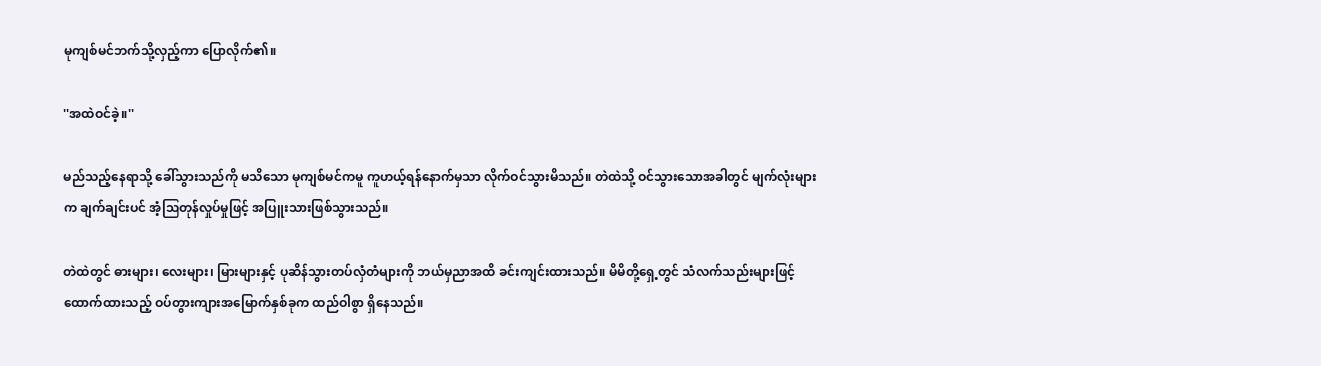မုကျစ်မင်ဘက်သို့လှည့်ကာ ပြောလိုက်၏။

''အထဲဝင်ခဲ့။''

မည်သည့်နေရာသို့ ခေါ်သွားသည်ကို မသိသော မုကျစ်မင်ကမူ ကူဟယ့်ရန်နောက်မှသာ လိုက်ဝင်သွားမိသည်။ တဲထဲသို့ ဝင်သွားသောအခါတွင် မျက်လုံးများက ချက်ချင်းပင် အံ့ဩတုန်လှုပ်မှုဖြင့် အပြူးသားဖြစ်သွားသည်။

တဲထဲတွင် ဓားများ၊ လေးများ၊ မြားများနှင့် ပုဆိန်သွားတပ်လှံတံများကို ဘယ်မှညာအထိ ခင်းကျင်းထားသည်။ မိမိတို့ရှေ့တွင် သံလက်သည်းများဖြင့် ထောက်ထားသည့် ဝပ်တွားကျားအမြောက်နှစ်ခုက ထည်ဝါစွာ ရှိနေသည်။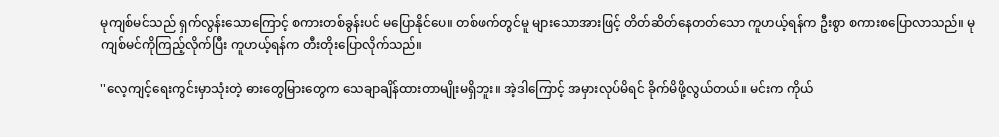မုကျစ်မင်သည် ရှက်လွန်းသောကြောင့် စကားတစ်ခွန်းပင် မပြောနိုင်ပေ။ တစ်ဖက်တွင်မူ များသောအားဖြင့် တိတ်ဆိတ်နေတတ်သော ကူဟယ့်ရန်က ဦးစွာ စကားစပြောလာသည်။ မုကျစ်မင်ကိုကြည့်လိုက်ပြီး ကူဟယ့်ရန်က တီးတိုးပြောလိုက်သည်။

''လေ့ကျင့်ရေးကွင်းမှာသုံးတဲ့ ဓားတွေမြားတွေက သေချာချိန်ထားတာမျိုးမရှိဘူး။ အဲ့ဒါကြောင့် အမှားလုပ်မိရင် ခိုက်မိဖို့လွယ်တယ်။ မင်းက ကိုယ်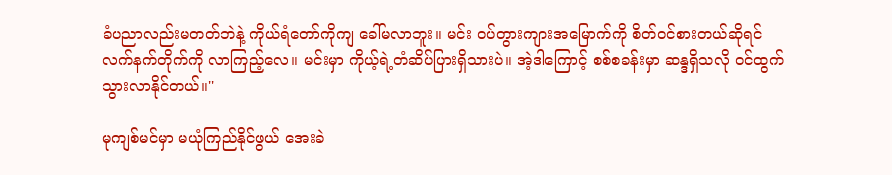ခံပညာလည်းမတတ်ဘဲနဲ့ ကိုယ်ရံတော်ကိုကျ ခေါ်မလာဘူး။ မင်း ဝပ်တွားကျားအမြောက်ကို စိတ်ဝင်စားတယ်ဆိုရင် လက်နက်တိုက်ကို လာကြည့်လေ။ မင်းမှာ ကိုယ့်ရဲ့တံဆိပ်ပြားရှိသားပဲ။ အဲ့ဒါကြောင့် စစ်စခန်းမှာ ဆန္ဒရှိသလို ဝင်ထွက်သွားလာနိုင်တယ်။''

မုကျစ်မင်မှာ မယုံကြည်နိုင်ဖွယ် အေးခဲ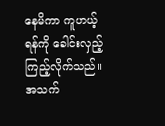နေမိကာ ကူဟယ့်ရန်ကို ခေါင်းလှည့်ကြည့်လိုက်သည်။ အသက်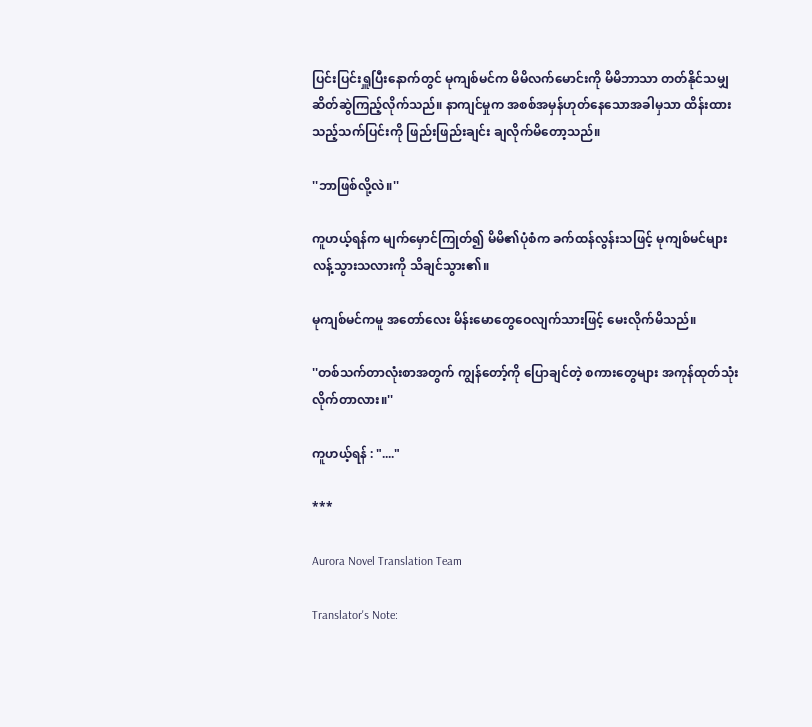ပြင်းပြင်းရှူပြီးနောက်တွင် မုကျစ်မင်က မိမိလက်မောင်းကို မိမိဘာသာ တတ်နိုင်သမျှ ဆိတ်ဆွဲကြည့်လိုက်သည်။ နာကျင်မှုက အစစ်အမှန်ဟုတ်နေသောအခါမှသာ ထိန်းထားသည့်သက်ပြင်းကို ဖြည်းဖြည်းချင်း ချလိုက်မိတော့သည်။

''ဘာဖြစ်လို့လဲ။''

ကူဟယ့်ရန်က မျက်မှောင်ကြုတ်၍ မိမိ၏ပုံစံက ခက်ထန်လွန်းသဖြင့် မုကျစ်မင်များ လန့်သွားသလားကို သိချင်သွား၏။

မုကျစ်မင်ကမူ အတော်လေး မိန်းမောတွေဝေလျက်သားဖြင့် မေးလိုက်မိသည်။

''တစ်သက်တာလုံးစာအတွက် ကျွန်တော့်ကို ပြောချင်တဲ့ စကားတွေများ အကုန်ထုတ်သုံးလိုက်တာလား။''

ကူဟယ့်ရန် : "...."

***

Aurora Novel Translation Team

Translator's Note: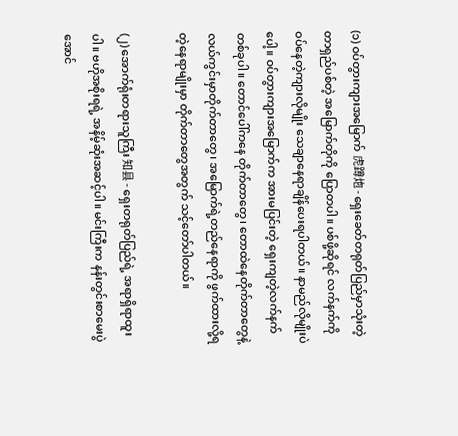(၁) ဝပ်တွားကျားအမြောက် 虎蹲炮 - ရှေးခေတ်တရုတ်ပြည်မှာသုံးတဲ့ တာရှည်ပစ်တဲ့ အမြောက်တိုကို ပြောတပါ။ ပစ်ဖို့ဆိုရင် လက်နက်ကို ဝပ်နေတဲ့ကျားလိုမျိုး သေချာနေရာချိန်ပေးရပါတယ်။ နာမည်လိုမျိုးပဲပေါ့။ ဝပ်တွားကျားအမြောက်က အားမပြင်းတဲ့ ရှေးကျတဲ့လက်နက်တစ်ခုပါ။ တောင်ပေါ်ကနေ တိုက်တာတွေ၊ တောထဲနေတိုက်တာတွေနဲ့ လယ်ကွင်းမှာတိုက်တာတွေ၊ အမြောက်ရဲ့တည်နေရာကို ဖွက်ထားလို့ရတဲ့နေရာမျိုးမှာ တိုက်တာတွေအတွက် သင့်တော်ပါတယ်။

(၂) အောက်ရုံးတရားသူကြီး 知县 - ရှေးတရုတ်ပြည်ရဲ့ အရာရှိရာထူးပါ။ ဗဟိုအစိုးရရဲ့ အနိမ့်ဆုံးအဆင့်ပါ။ မင်းကြီးက နန်းတွင်းစာမေးပွဲအောင်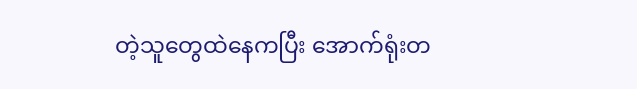တဲ့သူတွေထဲနေကပြီး အောက်ရုံးတ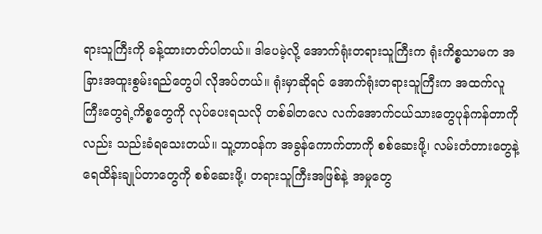ရားသူကြီးကို ခန့်ထားတတ်ပါတယ်။ ဒါပေမဲ့လို့ အောက်ရုံးတရားသူကြီးက ရုံးကိစ္စသာမက အခြားအထူးစွမ်းရည်တွေပါ လိုအပ်တယ်။ ရုံးမှာဆိုရင် အောက်ရုံးတရားသူကြီးက အထက်လူကြီးတွေရဲ့ကိစ္စတွေကို လုပ်ပေးရသလို တစ်ခါတလေ လက်အောက်ငယ်သားတွေပုန်ကန်တာကိုလည်း သည်းခံရသေးတယ်။ သူ့တာဝန်က အခွန်ကောက်တာကို စစ်ဆေးဖို့၊ လမ်းတံတားတွေနဲ့ ရေထိန်းချုပ်တာတွေကို စစ်ဆေးဖို့၊ တရားသူကြီးအဖြစ်နဲ့ အမှုတွေ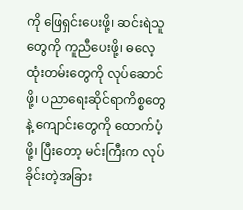ကို ဖြေရှင်းပေးဖို့၊ ဆင်းရဲသူတွေကို ကူညီပေးဖို့၊ ဓလေ့ထုံးတမ်းတွေကို လုပ်ဆောင်ဖို့၊ ပညာရေးဆိုင်ရာကိစ္စတွေနဲ့ ကျောင်းတွေကို ထောက်ပံ့ဖို့၊ ပြီးတော့ မင်းကြီးက လုပ်ခိုင်းတဲ့အခြား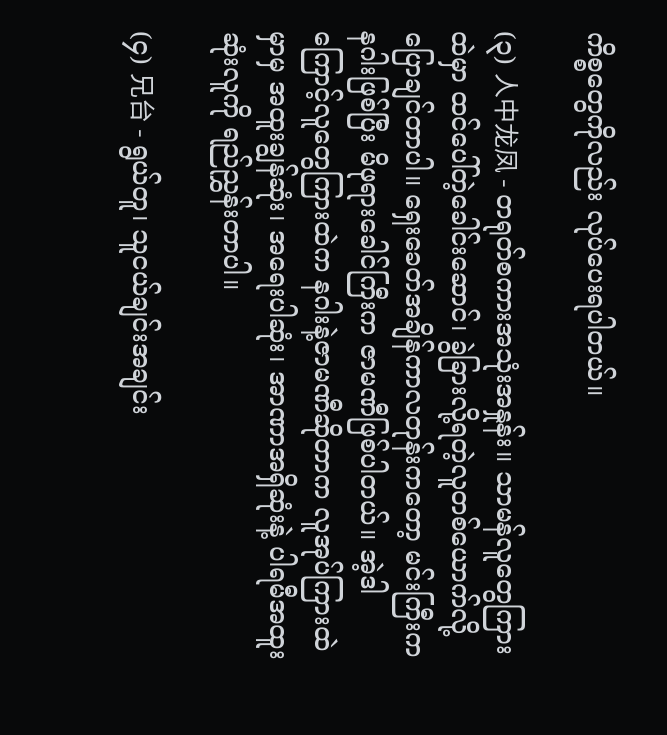ကိစ္စတွေကိုလည်း လုပ်ပေးရပါတယ်။

(၃) 人中龙凤 - တရုတ်စကားအသုံးအနှုန်း။ သာမန်လူတွေကြားထဲမှာ ထင်ပေါ်တဲ့ခေါင်းဆောင်၊ ခွဲခြားလို့ရတဲ့လူတစ်ယောက်လို့ ပြောချင်တာပါ။ ရှေးခေတ်အချိန်ကာလတုန်းကတော့ မင်းကြီးက နဂါးဖြစ်ပြီး မိဖုရားခေါင်ကြီးက ဇာမဏီဖြစ်ပါတယ်။ အဲ့ဒါကြောင့်လူတွေကြားထဲက နဂါးနဲ့ဇာမဏီဆိုတာက လူအုပ်ကြားထဲမှာမှ အထူးချွန်ဆုံး၊ အရေးပါဆုံး၊ အာဏာအရှိဆုံးနဲ့ ပါရမီအထူးဆုံးလူကို ရည်ညွှန်းတာပါ။

(၄) 兄台 - ရွယ်တူ၊ သူငယ်ချင်းအချင်း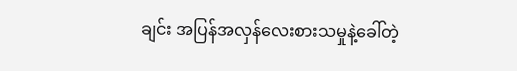ချင်း အပြန်အလှန်လေးစားသမှုနဲ့ခေါ်တဲ့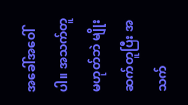အခေါ်အဝေါ်ပါ။ အသက်တူ မဟုတ်ဘဲ မျိုးဆက်တူပြီး အသက်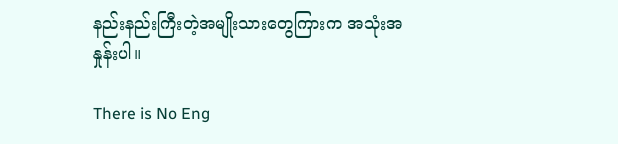နည်းနည်းကြီးတဲ့အမျိုးသားတွေကြားက အသုံးအနှုန်းပါ။

There is No Eng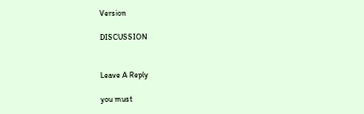Version

DISCUSSION


Leave A Reply

you must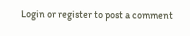Login or register to post a comment